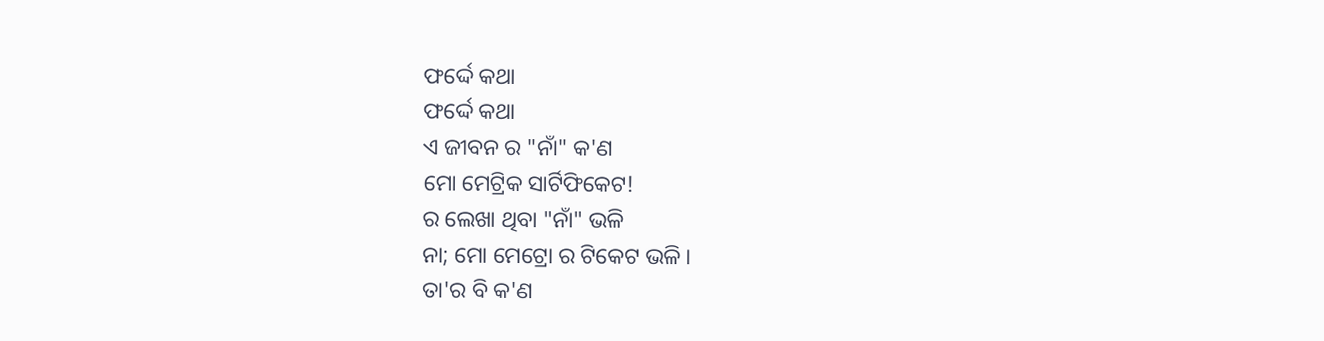ଫର୍ଦ୍ଦେ କଥା
ଫର୍ଦ୍ଦେ କଥା
ଏ ଜୀବନ ର "ନାଁ" କ'ଣ
ମୋ ମେଟ୍ରିକ ସାର୍ଟିଫିକେଟ!
ର ଲେଖା ଥିବା "ନାଁ" ଭଳି
ନା; ମୋ ମେଟ୍ରୋ ର ଟିକେଟ ଭଳି।
ତା'ର ବି କ'ଣ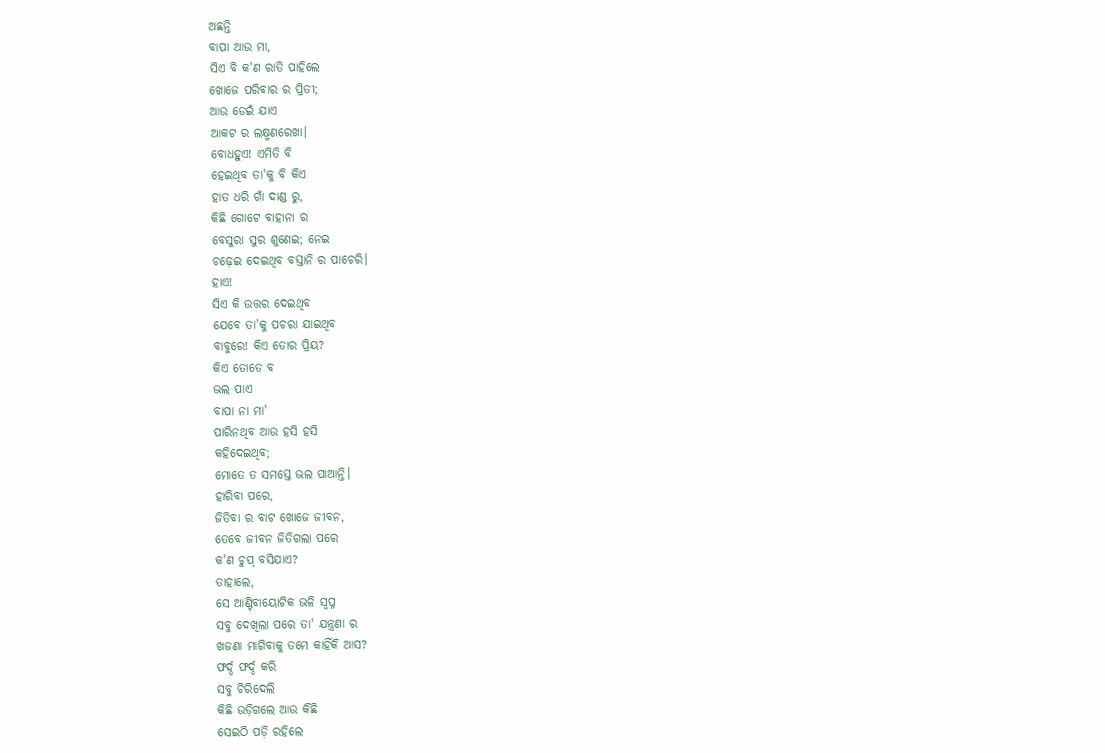ଅଛନ୍ତି
ବାପା ଆଉ ମା,
ସିଏ ବି କ'ଣ ରାତି ପାହିଲେ
ଖୋଜେ ପରିବାର ର ପ୍ରିତୀ;
ଆଉ ଡେଇଁ ଯାଏ
ଆକଟ ର ଲକ୍ଷ୍ମଣରେଖା।
ବୋଧହୁଏ! ଏମିତି ବି
ହେଇଥିବ ତା'କୁ ବି କିଏ
ହାତ ଧରି ଗାଁ ଦାଣ୍ଡ ରୁ,
କିଛି ଗୋଟେ ବାହାନା ର
ବେସୁରା ସୁର ଶୁଣେଇ; ନେଇ
ଚଢ଼େଇ ଦେଇଥିବ ବସ୍ତାନି ର ପାଚେରି।
ହାଏ!
ସିଏ କି ଉତ୍ତର ଦେଇଥିବ
ଯେବେ ତା'କୁ ପଚରା ଯାଇଥିବ
ବାବୁରେ! କିଏ ତୋର ପ୍ରିୟ?
କିଏ ତୋତେ ବ
ଭଲ ପାଏ
ବାପା ନା ମା'
ପାରିନଥିବ ଆଉ ହସି ହସି
କହିଦେଇଥିବ;
ମୋତେ ତ ସମସ୍ତେ ଭଲ ପାଆନ୍ତି।
ହାରିବା ପରେ,
ଜିତିବା ର ବାଟ ଖୋଜେ ଜୀବନ,
ତେବେ ଜୀବନ ଜିତିଗଲା ପରେ
କ'ଣ ଚୁପ୍ ବସିଯାଏ?
ତାହାଲେ,
ସେ ଆଣ୍ଟିବାୟୋଟିକ ଭଳି ସ୍ୱପ୍ନ
ସବୁ ଦେଖିଲା ପରେ ତା' ଯନ୍ତ୍ରଣା ର
ଖଜଣା ମାଗିବାକୁ ତମେ କାହିଁକି ଆସ?
ଫର୍ଦ୍ଦ ଫର୍ଦ୍ଦ କରି
ସବୁ ଚିରିଦେଲି
କିଛି ଉଡ଼ିଗଲେ ଆଉ କିଛି
ସେଇଠି ପଡ଼ି ରହିଲେ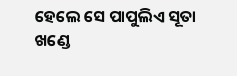ହେଲେ ସେ ପାପୁଲିଏ ସୂତା ଖଣ୍ଡେ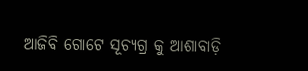ଆଜିବି ଗୋଟେ ସୂଚ୍ୟଗ୍ର କୁ ଆଶାବାଡ଼ି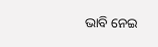ଭାବି ନେଇ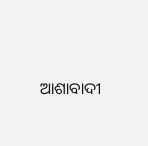ଆଶାବାଦୀ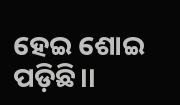ହେଇ ଶୋଇ ପଡ଼ିଛି।।